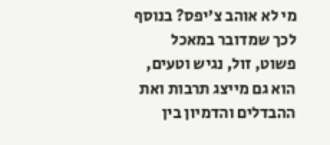מי לא אוהב צ'יפס? בנוסף לכך שמדובר במאכל פשוט, זול, נגיש וטעים, הוא גם מייצג תרבות ואת ההבדלים והדמיון בין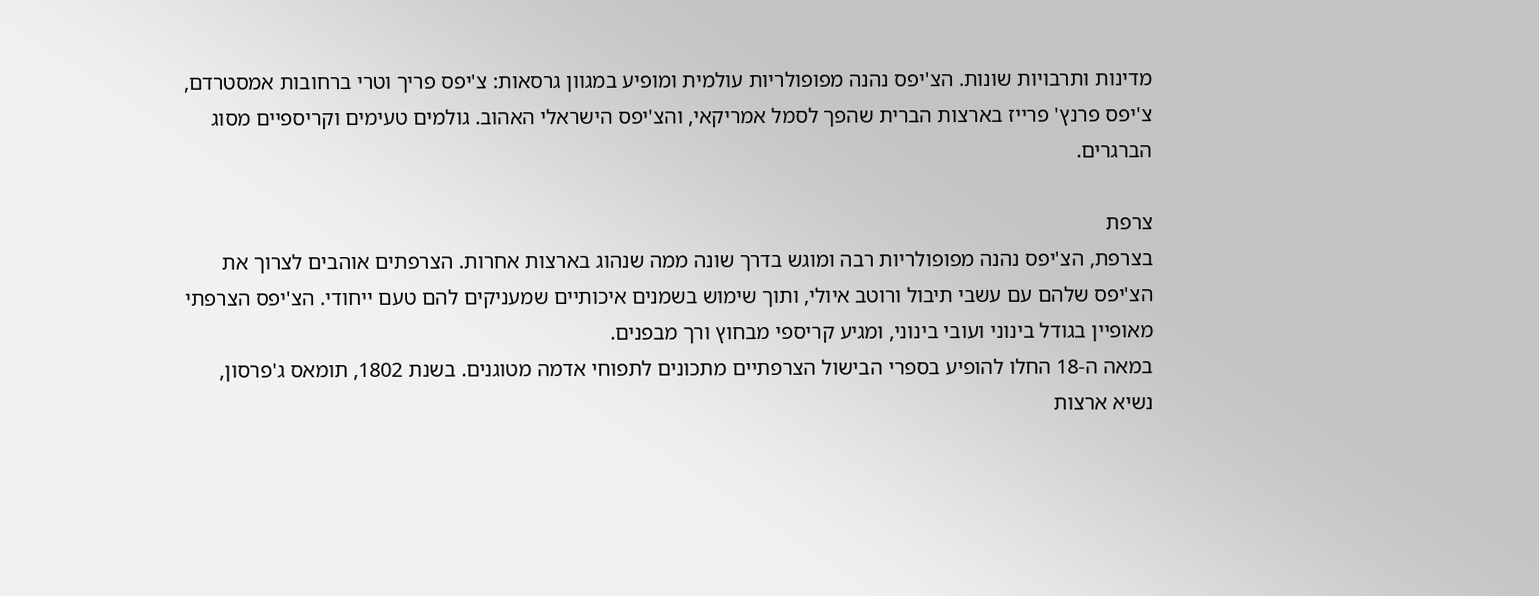מדינות ותרבויות שונות. הצ'יפס נהנה מפופולריות עולמית ומופיע במגוון גרסאות: צ'יפס פריך וטרי ברחובות אמסטרדם, צ'יפס פרנץ' פרייז בארצות הברית שהפך לסמל אמריקאי, והצ'יפס הישראלי האהוב. גולמים טעימים וקריספיים מסוג הברגרים.

צרפת
בצרפת, הצ'יפס נהנה מפופולריות רבה ומוגש בדרך שונה ממה שנהוג בארצות אחרות. הצרפתים אוהבים לצרוך את הצ'יפס שלהם עם עשבי תיבול ורוטב איולי, ותוך שימוש בשמנים איכותיים שמעניקים להם טעם ייחודי. הצ'יפס הצרפתי מאופיין בגודל בינוני ועובי בינוני, ומגיע קריספי מבחוץ ורך מבפנים.
במאה ה-18 החלו להופיע בספרי הבישול הצרפתיים מתכונים לתפוחי אדמה מטוגנים. בשנת 1802, תומאס ג'פרסון, נשיא ארצות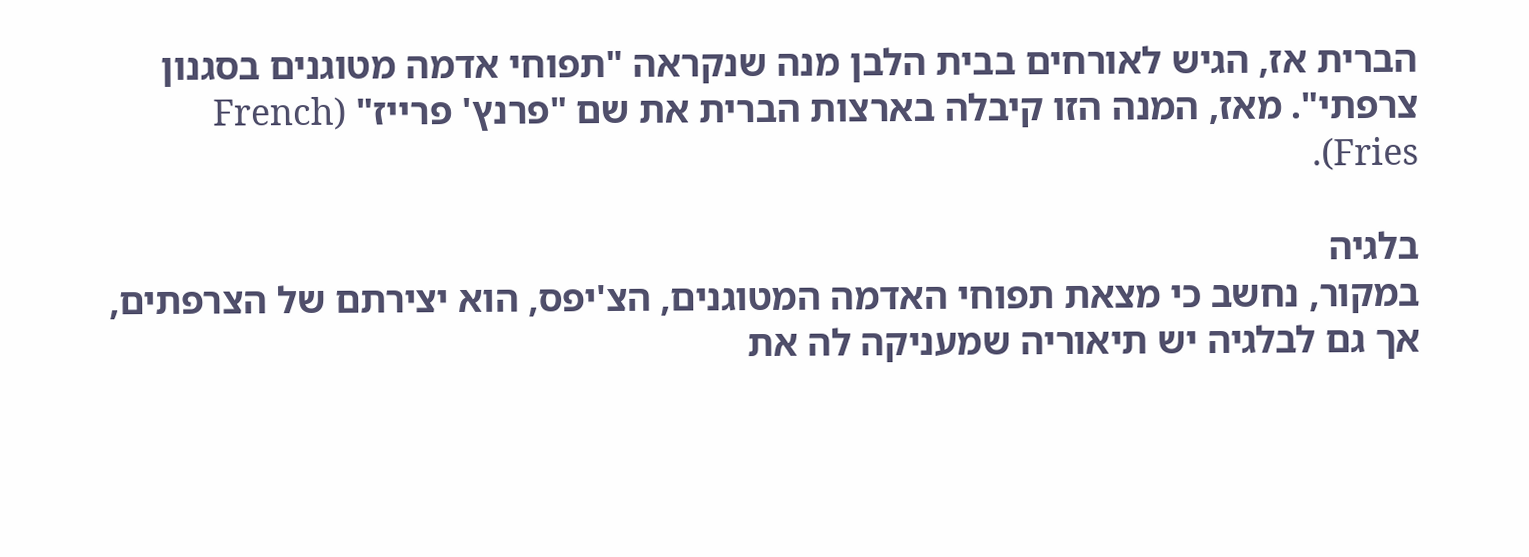הברית אז, הגיש לאורחים בבית הלבן מנה שנקראה "תפוחי אדמה מטוגנים בסגנון צרפתי". מאז, המנה הזו קיבלה בארצות הברית את שם "פרנץ' פרייז" (French Fries).

בלגיה
במקור, נחשב כי מצאת תפוחי האדמה המטוגנים, הצ'יפס, הוא יצירתם של הצרפתים, אך גם לבלגיה יש תיאוריה שמעניקה לה את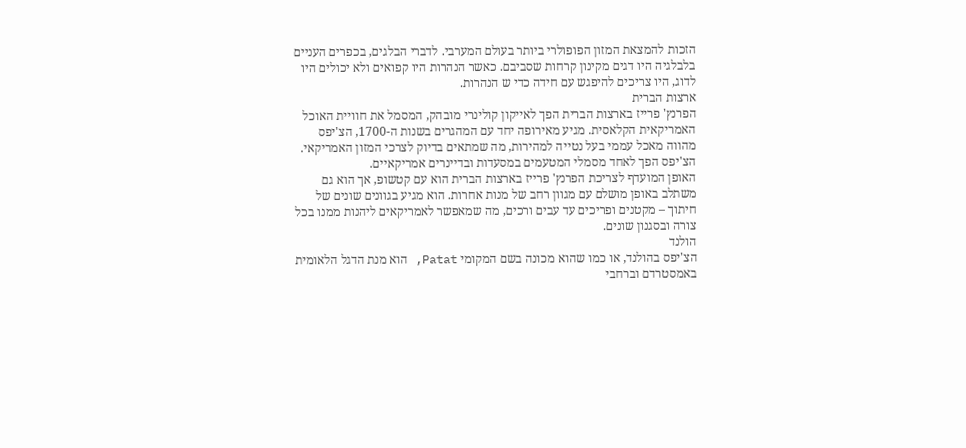הזכות להמצאת המזון הפופולרי ביותר בעולם המערבי. לדברי הבלגים, בכפרים העניים בלבלגיה היו דגים מקינון קרחות שסביבם. כאשר הנהרות היו קפואים ולא יכולים היו לדוג, היו צריכים להיפגש עם חידה כדי ש הנהרות.
ארצות הברית
הפרנץ' פרייז בארצות הברית הפך לאייקון קולינרי מובהק, המסמל את חוויית האוכל האמריקאית הקלאסית. מגיע מאירופה יחד עם המהגרים בשנות ה-1700, הצ'יפס מהווה מאכל עממי בעל נטייה למהירות, מה שמתאים בדיוק לצרכי המזון האמריקאי. הצ'יפס הפך לאחד מסמלי המטעמים במסעדות ובדיינרים אמריקאיים.
האופן המועדף לצריכת הפרנץ' פרייז בארצות הברית הוא עם קטשופ, אך הוא גם משתלב באופן מושלם עם מגוון רחב של מנות אחרות. הוא מגיע בגוונים שונים של חיתוך – מקטנים ופריכים עד עבים ורכים, מה שמאפשר לאמריקאים ליהנות ממנו בכל צורה ובסגנון שונים.
הולנד
הצ'יפס בהולנד, או כמו שהוא מכונה בשם המקומי Patat, הוא מנת הדגל הלאומית באמסטרדם וברחבי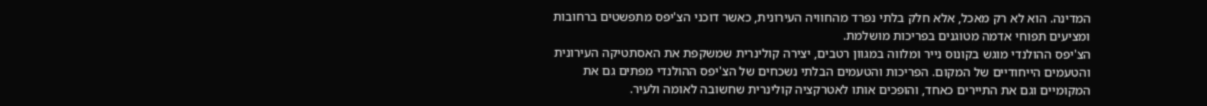המדינה. הוא לא רק מאכל, אלא חלק בלתי נפרד מהחוויה העירונית, כאשר דוכני הצ'יפס מתפשטים ברחובות ומציעים תפוחי אדמה מטוגנים בפריכות מושלמת.
הצ'יפס ההולנדי מוגש בקונוס נייר ומלווה במגוון רטבים, יצירה קולינרית שמשקפת את האסתטיקה העירונית והטעמים הייחודיים של המקום. הפריכות והטעמים הבלתי נשכחים של הצ'יפס ההולנדי מפתים גם את המקומיים וגם את התיירים כאחד, והופכים אותו לאטרקציה קולינרית שחשובה לאומה ולעיר.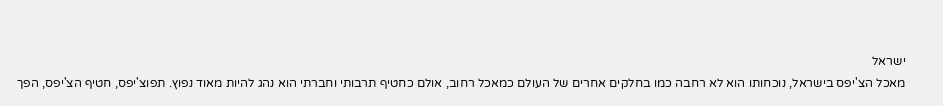ישראל
מאכל הצ'יפס בישראל, נוכחותו הוא לא רחבה כמו בחלקים אחרים של העולם כמאכל רחוב, אולם כחטיף תרבותי וחברתי הוא נהג להיות מאוד נפוץ. תפוצ'יפס, חטיף הצ'יפס, הפך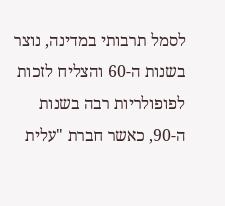לסמל תרבותי במדינה, נוצר בשנות ה-60 והצליח לזכות לפופולריות רבה בשנות ה-90, כאשר חברת "עלית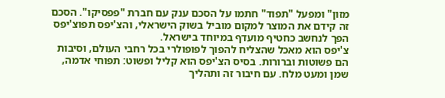מזון" ומפעל "תפוד" חתמו על הסכם ענק עם חברת "פפסיקו". הסכם זה קידם את המוצר למקום מוביל בשוק הישראלי, והצ'יפס תפוצ'יפס הפך לנחשב כחטיף מועדף במיוחד בישראל.
צ'יפס הוא מאכל שהצליח להפוך לפופולרי בכל רחבי העולם, וסיבות הם פשוטות וברורות. בסיס הצ'יפס הוא קליל ופשוט: תפוחי אדמה, שמן ומעט מלח. עם חיבור זה ותהליך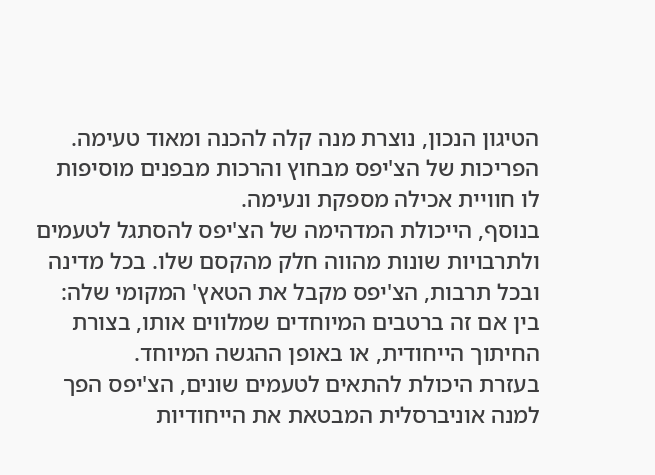הטיגון הנכון, נוצרת מנה קלה להכנה ומאוד טעימה. הפריכות של הצ'יפס מבחוץ והרכות מבפנים מוסיפות לו חוויית אכילה מספקת ונעימה.
בנוסף, הייכולת המדהימה של הצ'יפס להסתגל לטעמים ולתרבויות שונות מהווה חלק מהקסם שלו. בכל מדינה ובכל תרבות, הצ'יפס מקבל את הטאץ' המקומי שלה: בין אם זה ברטבים המיוחדים שמלווים אותו, בצורת החיתוך הייחודית, או באופן ההגשה המיוחד.
בעזרת היכולת להתאים לטעמים שונים, הצ'יפס הפך למנה אוניברסלית המבטאת את הייחודיות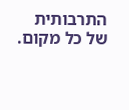התרבותית של כל מקום.